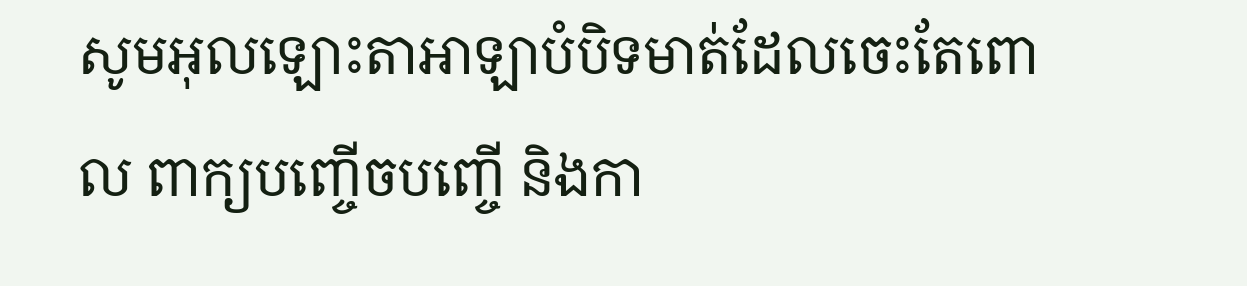សូមអុលឡោះតាអាឡាបំបិទមាត់ដែលចេះតែពោល ពាក្យបញ្ចើចបញ្ចើ និងកា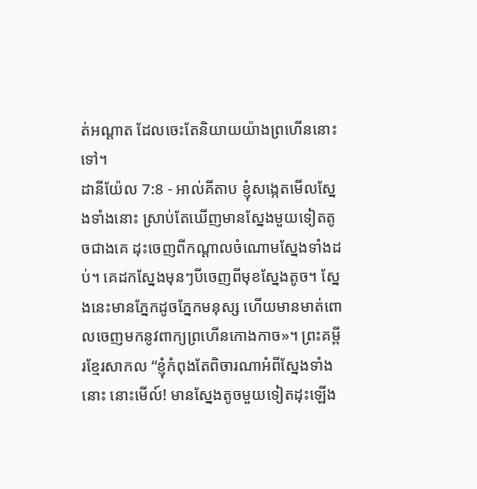ត់អណ្ដាត ដែលចេះតែនិយាយយ៉ាងព្រហើននោះទៅ។
ដានីយ៉ែល 7:8 - អាល់គីតាប ខ្ញុំសង្កេតមើលស្នែងទាំងនោះ ស្រាប់តែឃើញមានស្នែងមួយទៀតតូចជាងគេ ដុះចេញពីកណ្ដាលចំណោមស្នែងទាំងដប់។ គេដកស្នែងមុនៗបីចេញពីមុខស្នែងតូច។ ស្នែងនេះមានភ្នែកដូចភ្នែកមនុស្ស ហើយមានមាត់ពោលចេញមកនូវពាក្យព្រហើនកោងកាច»។ ព្រះគម្ពីរខ្មែរសាកល “ខ្ញុំកំពុងតែពិចារណាអំពីស្នែងទាំងនោះ នោះមើល៍! មានស្នែងតូចមួយទៀតដុះឡើង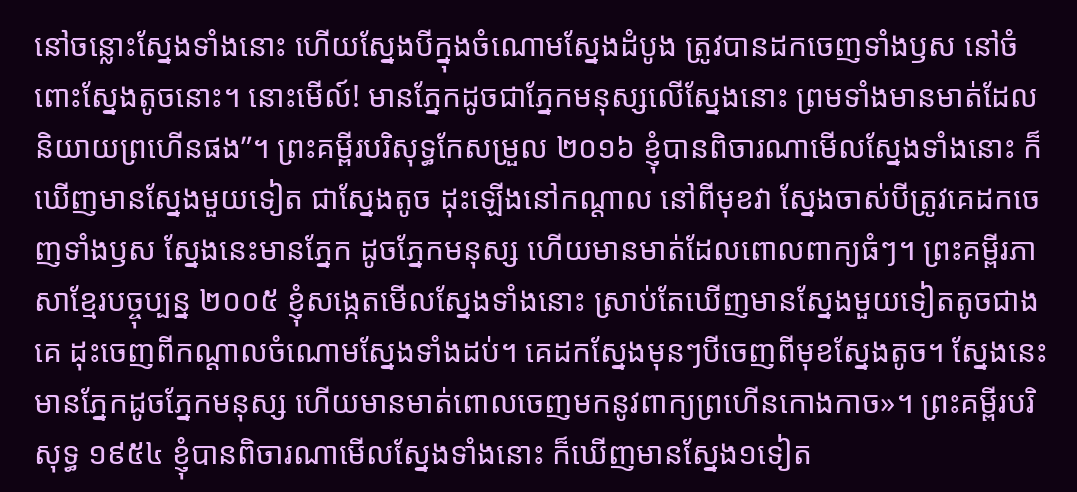នៅចន្លោះស្នែងទាំងនោះ ហើយស្នែងបីក្នុងចំណោមស្នែងដំបូង ត្រូវបានដកចេញទាំងឫស នៅចំពោះស្នែងតូចនោះ។ នោះមើល៍! មានភ្នែកដូចជាភ្នែកមនុស្សលើស្នែងនោះ ព្រមទាំងមានមាត់ដែលនិយាយព្រហើនផង”។ ព្រះគម្ពីរបរិសុទ្ធកែសម្រួល ២០១៦ ខ្ញុំបានពិចារណាមើលស្នែងទាំងនោះ ក៏ឃើញមានស្នែងមួយទៀត ជាស្នែងតូច ដុះឡើងនៅកណ្ដាល នៅពីមុខវា ស្នែងចាស់បីត្រូវគេដកចេញទាំងឫស ស្នែងនេះមានភ្នែក ដូចភ្នែកមនុស្ស ហើយមានមាត់ដែលពោលពាក្យធំៗ។ ព្រះគម្ពីរភាសាខ្មែរបច្ចុប្បន្ន ២០០៥ ខ្ញុំសង្កេតមើលស្នែងទាំងនោះ ស្រាប់តែឃើញមានស្នែងមួយទៀតតូចជាងគេ ដុះចេញពីកណ្ដាលចំណោមស្នែងទាំងដប់។ គេដកស្នែងមុនៗបីចេញពីមុខស្នែងតូច។ ស្នែងនេះមានភ្នែកដូចភ្នែកមនុស្ស ហើយមានមាត់ពោលចេញមកនូវពាក្យព្រហើនកោងកាច»។ ព្រះគម្ពីរបរិសុទ្ធ ១៩៥៤ ខ្ញុំបានពិចារណាមើលស្នែងទាំងនោះ ក៏ឃើញមានស្នែង១ទៀត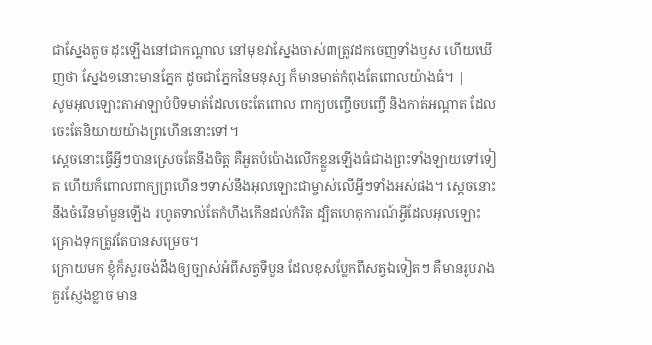ជាស្នែងតូច ដុះឡើងនៅជាកណ្តាល នៅមុខវាស្នែងចាស់៣ត្រូវដកចេញទាំងឫស ហើយឃើញថា ស្នែង១នោះមានភ្នែក ដូចជាភ្នែកនៃមនុស្ស ក៏មានមាត់កំពុងតែពោលយ៉ាងធំ។ |
សូមអុលឡោះតាអាឡាបំបិទមាត់ដែលចេះតែពោល ពាក្យបញ្ចើចបញ្ចើ និងកាត់អណ្ដាត ដែលចេះតែនិយាយយ៉ាងព្រហើននោះទៅ។
ស្ដេចនោះធ្វើអ្វីៗបានស្រេចតែនឹងចិត្ត គឺអួតបំប៉ោងលើកខ្លួនឡើងធំជាងព្រះទាំងឡាយទៅទៀត ហើយក៏ពោលពាក្យព្រហើនៗទាស់នឹងអុលឡោះជាម្ចាស់លើអ្វីៗទាំងអស់ផង។ ស្ដេចនោះនឹងចំរើនមាំមួនឡើង រហូតទាល់តែកំហឹងកើនដល់កំរិត ដ្បិតហេតុការណ៍អ្វីដែលអុលឡោះគ្រោងទុកត្រូវតែបានសម្រេច។
ក្រោយមក ខ្ញុំក៏សួរចង់ដឹងឲ្យច្បាស់អំពីសត្វទីបួន ដែលខុសប្លែកពីសត្វឯទៀតៗ គឺមានរូបរាងគួរស្ញែងខ្លាច មាន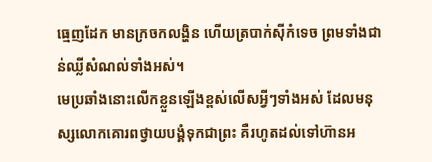ធ្មេញដែក មានក្រចកលង្ហិន ហើយត្របាក់ស៊ីកំទេច ព្រមទាំងជាន់ឈ្លីសំណល់ទាំងអស់។
មេប្រឆាំងនោះលើកខ្លួនឡើងខ្ពស់លើសអ្វីៗទាំងអស់ ដែលមនុស្សលោកគោរពថ្វាយបង្គំទុកជាព្រះ គឺរហូតដល់ទៅហ៊ានអ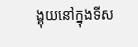ង្គុយនៅក្នុងទីស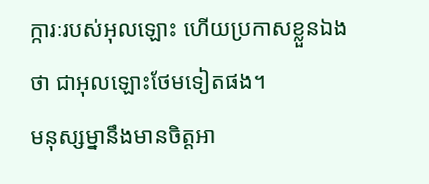ក្ការៈរបស់អុលឡោះ ហើយប្រកាសខ្លួនឯងថា ជាអុលឡោះថែមទៀតផង។
មនុស្សម្នានឹងមានចិត្ដអា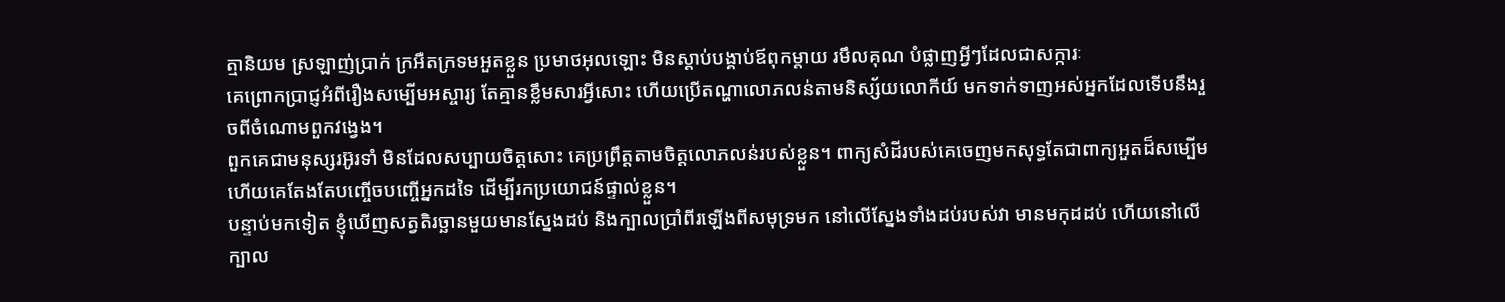ត្មានិយម ស្រឡាញ់ប្រាក់ ក្រអឺតក្រទមអួតខ្លួន ប្រមាថអុលឡោះ មិនស្ដាប់បង្គាប់ឪពុកម្ដាយ រមឹលគុណ បំផ្លាញអ្វីៗដែលជាសក្ការៈ
គេព្រោកប្រាជ្ញអំពីរឿងសម្បើមអស្ចារ្យ តែគ្មានខ្លឹមសារអ្វីសោះ ហើយប្រើតណ្ហាលោភលន់តាមនិស្ស័យលោកីយ៍ មកទាក់ទាញអស់អ្នកដែលទើបនឹងរួចពីចំណោមពួកវង្វេង។
ពួកគេជាមនុស្សរអ៊ូរទាំ មិនដែលសប្បាយចិត្ដសោះ គេប្រព្រឹត្ដតាមចិត្ដលោភលន់របស់ខ្លួន។ ពាក្យសំដីរបស់គេចេញមកសុទ្ធតែជាពាក្យអួតដ៏សម្បើម ហើយគេតែងតែបញ្ចើចបញ្ចើអ្នកដទៃ ដើម្បីរកប្រយោជន៍ផ្ទាល់ខ្លួន។
បន្ទាប់មកទៀត ខ្ញុំឃើញសត្វតិរច្ឆានមួយមានស្នែងដប់ និងក្បាលប្រាំពីរឡើងពីសមុទ្រមក នៅលើស្នែងទាំងដប់របស់វា មានមកុដដប់ ហើយនៅលើក្បាល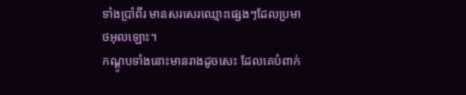ទាំងប្រាំពីរ មានសរសេរឈ្មោះផ្សេងៗដែលប្រមាថអុលឡោះ។
កណ្ដូបទាំងនោះមានរាងដូចសេះ ដែលគេបំពាក់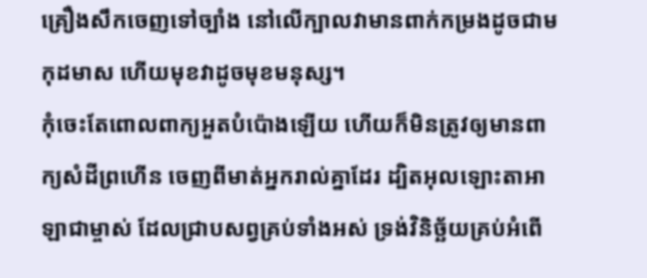គ្រឿងសឹកចេញទៅច្បាំង នៅលើក្បាលវាមានពាក់កម្រងដូចជាមកុដមាស ហើយមុខវាដូចមុខមនុស្ស។
កុំចេះតែពោលពាក្យអួតបំប៉ោងឡើយ ហើយក៏មិនត្រូវឲ្យមានពាក្យសំដីព្រហើន ចេញពីមាត់អ្នករាល់គ្នាដែរ ដ្បិតអុលឡោះតាអាឡាជាម្ចាស់ ដែលជ្រាបសព្វគ្រប់ទាំងអស់ ទ្រង់វិនិច្ឆ័យគ្រប់អំពើ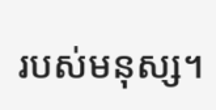របស់មនុស្ស។